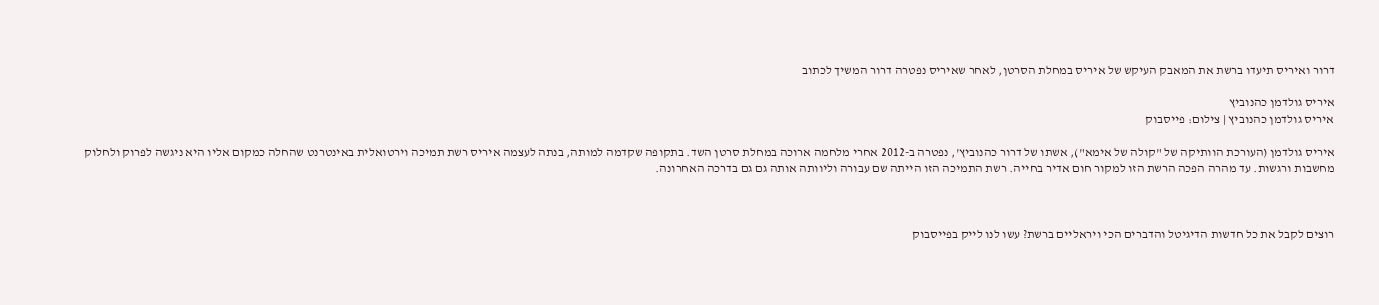דרור ואיריס תיעדו ברשת את המאבק העיקש של איריס במחלת הסרטן, לאחר שאיריס נפטרה דרור המשיך לכתוב

איריס גולדמן כהנוביץ
איריס גולדמן כהנוביץ | צילום: פייסבוק

איריס גולדמן (העורכת הוותיקה של "קולה של אימא"), אשתו של דרור כהנוביץ', נפטרה ב-2012 אחרי מלחמה ארוכה במחלת סרטן השד. בתקופה שקדמה למותה, בנתה לעצמה איריס רשת תמיכה וירטואלית באינטרנט שהחלה כמקום אליו היא ניגשה לפרוק ולחלוק מחשבות ורגשות. עד מהרה הפכה הרשת הזו למקור חום אדיר בחייה. רשת התמיכה הזו הייתה שם עבורה וליוותה אותה גם גם בדרכה האחרונה.



רוצים לקבל את כל חדשות הדיגיטל והדברים הכי ויראליים ברשת? עשו לנו לייק בפייסבוק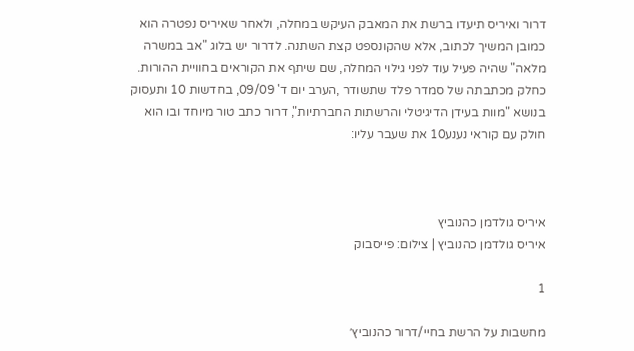דרור ואיריס תיעדו ברשת את המאבק העיקש במחלה, ולאחר שאיריס נפטרה הוא כמובן המשיך לכתוב, אלא שהקונספט קצת השתנה. לדרור יש בלוג "אב במשרה מלאה" שהיה פעיל עוד לפני גילוי המחלה, שם שיתף את הקוראים בחוויית ההורות.  כחלק מכתבתה של סמדר פלד שתשודר ,הערב יום ד' 09/09, בחדשות 10 ותעסוק בנושא "מוות בעידן הדיגיטלי והרשתות החברתיות", דרור כתב טור מיוחד ובו הוא חולק עם קוראי נענע10 את שעבר עליו:



איריס גולדמן כהנוביץ
איריס גולדמן כהנוביץ | צילום: פייסבוק

1

מחשבות על הרשת בחיי/דרור כהנוביץ׳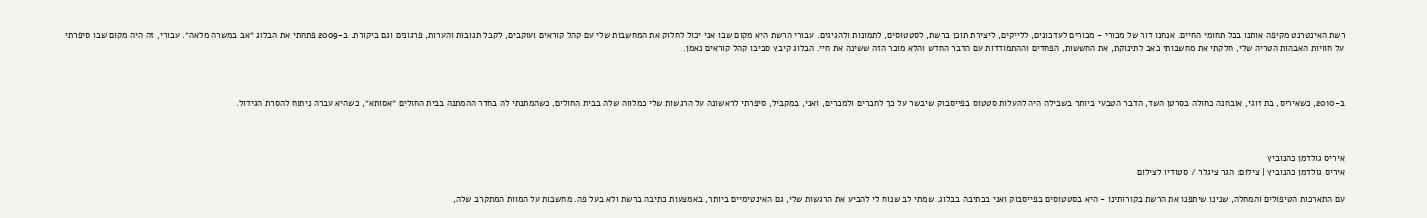רשת האינטרנט מקיפה אותנו בכל תחומי החיים. אנחנו דור של מכורי - מכורים לעדכונים, ללייקים, ליצירת תוכן ברשת, לסטטוסים, לתמונות ולהגיגים. עבורי הרשת היא מקום שבו אני יכול לחלוק את המחשבות שלי עם קהל קוראים ועוקבים, לקבל תגובות והערות, פרגונים וגם ביקורת. ב-2009 פתחתי את הבלוג ״אב במשרה מלאה״. עבורי, זה היה מקום שבו סיפרתי על חוויות האבהות הטריה שלי, חלקתי את מחשבותי כאב לתינוקת, את החששות, הפחדים וההתמודדות עם הדבר החדש והלא מוכר הזה ששינה את חיי. הבלוג קיבץ סביבו קהל קוראים נאמן.



ב-2010, כשאיריס, בת זוגי, אובחנה כחולה בסרטן השד, הדבר הטבעי ביותר בשבילה היה להעלות סטטוס בפייסבוק שיבשר על כך לחברים ולמכרים, ואני, במקביל, סיפרתי לראשונה על הרגשות שלי כמלווה שלה בבית החולים, כשהמתנתי לה בחדר ההמתנה בבית החולים ״אסותא״, כשהיא עברה ניתוח להסרת הגידול.



איריס גולדמן כהנוביץ
איריס גולדמן כהנוביץ | צילום: הגר ציגלר / סטודיו לצילום

עם התארכות הטיפולים והמחלה, שנינו שיתפנו את הרשת בקורותינו - היא בסטטוסים בפייסבוק ואני בכתיבה בבלוג. שמתי לב שנוח לי להביע את הרגשות שלי, גם האינטימיים ביותר, באמצעות כתיבה ברשת ולא בעל פה. מחשבות על המוות המתקרב שלה,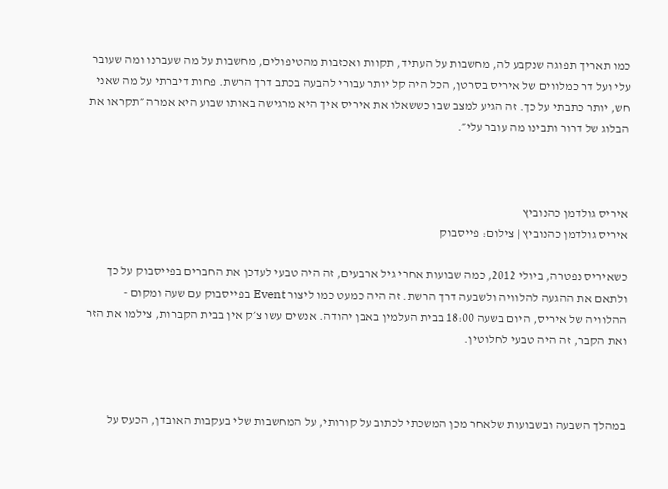כמו תאריך תפוגה שנקבע לה, מחשבות על העתיד, תקוות ואכזבות מהטיפולים, מחשבות על מה שעברנו ומה שעובר עלי ועל דר כמלווים של איריס בסרטן, הכל היה קל יותר עבורי להבעה בכתב דרך הרשת. פחות דיברתי על מה שאני חש, יותר כתבתי על כך. זה הגיע למצב שבו כששאלו את איריס איך היא מרגישה באותו שבוע היא אמרה ״תקראו את הבלוג של דרור ותבינו מה עובר עלי״.



איריס גולדמן כהנוביץ
איריס גולדמן כהנוביץ | צילום: פייסבוק

כשאיריס נפטרה, ביולי 2012, כמה שבועות אחרי גיל ארבעים, זה היה טבעי לעדכן את החברים בפייסבוק על כך ולתאם את ההגעה להלוויה ולשבעה דרך הרשת. זה היה כמעט כמו ליצור Event בפייסבוק עם שעה ומקום - ההלוויה של איריס, היום בשעה 18:00 בבית העלמין באבן יהודה. אנשים עשו צ׳ק אין בבית הקברות, צילמו את הזר ואת הקבר, זה היה טבעי לחלוטין.



במהלך השבעה ובשבועות שלאחר מכן המשכתי לכתוב על קורותי, על המחשבות שלי בעקבות האובדן, הכעס על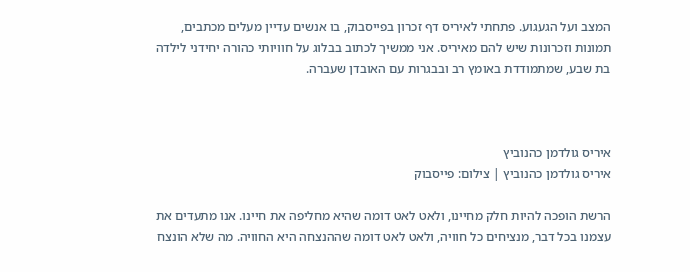המצב ועל הגעגוע. פתחתי לאיריס דף זכרון בפייסבוק, בו אנשים עדיין מעלים מכתבים, תמונות וזכרונות שיש להם מאיריס. אני ממשיך לכתוב בבלוג על חוויותי כהורה יחידני לילדה בת שבע, שמתמודדת באומץ רב ובבגרות עם האובדן שעברה.



איריס גולדמן כהנוביץ
איריס גולדמן כהנוביץ | צילום: פייסבוק

הרשת הופכה להיות חלק מחיינו, ולאט לאט דומה שהיא מחליפה את חיינו. אנו מתעדים את עצמנו בכל דבר, מנציחים כל חוויה, ולאט לאט דומה שההנצחה היא החוויה. מה שלא הונצח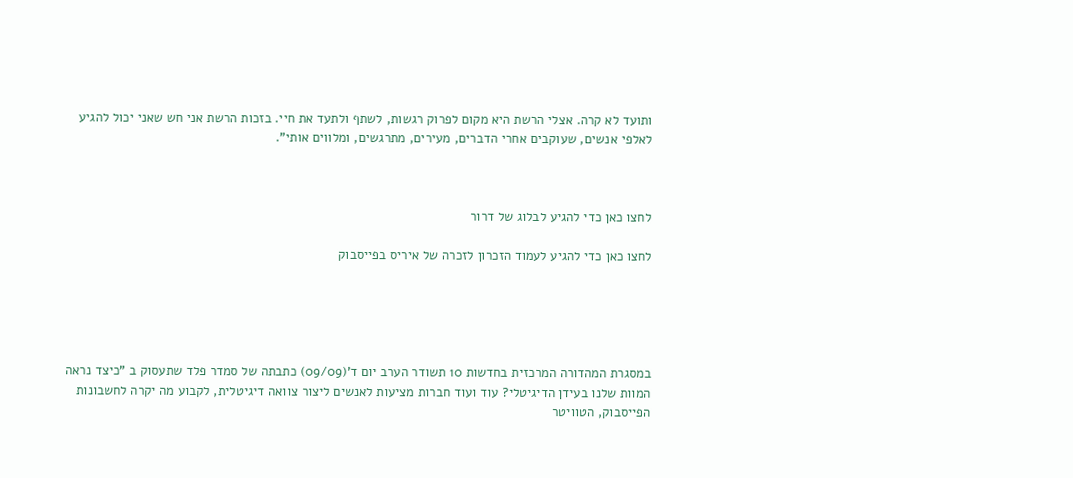ותועד לא קרה. אצלי הרשת היא מקום לפרוק רגשות, לשתף ולתעד את חיי. בזכות הרשת אני חש שאני יכול להגיע לאלפי אנשים, שעוקבים אחרי הדברים, מעירים, מתרגשים, ומלווים אותי".



לחצו כאן כדי להגיע לבלוג של דרור

לחצו כאן כדי להגיע לעמוד הזכרון לזכרה של איריס בפייסבוק





במסגרת המהדורה המרכזית בחדשות 10 תשודר הערב יום ד'(09/09) כתבתה של סמדר פלד שתעסוק ב "כיצד נראה  המוות שלנו בעידן הדיגיטלי? עוד ועוד חברות מציעות לאנשים ליצור צוואה דיגיטלית, לקבוע מה יקרה לחשבונות הפייסבוק, הטוויטר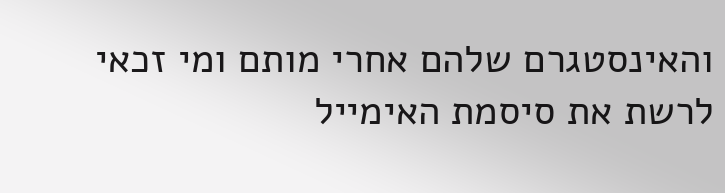והאינסטגרם שלהם אחרי מותם ומי זכאי לרשת את סיסמת האימייל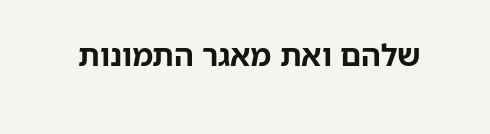שלהם ואת מאגר התמונות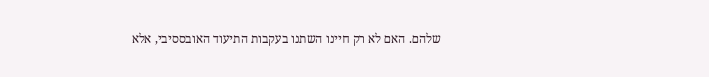שלהם. האם לא רק חיינו השתנו בעקבות התיעוד האובססיבי, אלא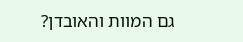גם המוות והאובדן?